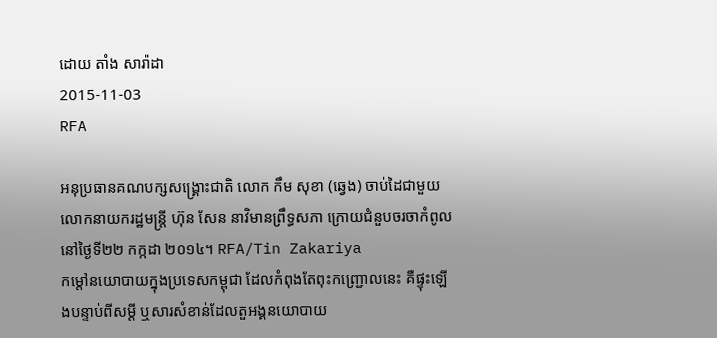ដោយ តាំង សារ៉ាដា
2015-11-03
RFA

អនុប្រធានគណបក្សសង្គ្រោះជាតិ លោក កឹម សុខា (ឆ្វេង) ចាប់ដៃជាមួយលោកនាយករដ្ឋមន្ត្រី ហ៊ុន សែន នាវិមានព្រឹទ្ធសភា ក្រោយជំនួបចរចាកំពូលនៅថ្ងៃទី២២ កក្កដា ២០១៤។ RFA/Tin Zakariya
កម្ដៅនយោបាយក្នុងប្រទេសកម្ពុជា ដែលកំពុងតែពុះកញ្ជ្រោលនេះ គឺផ្ទុះឡើងបន្ទាប់ពីសម្ដី ឬសារសំខាន់ដែលតួអង្គនយោបាយ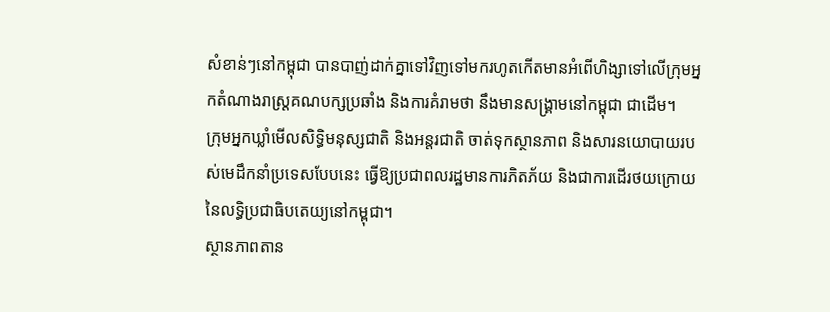សំខាន់ៗនៅកម្ពុជា បានបាញ់ដាក់គ្នាទៅវិញទៅមករហូតកើតមានអំពើហិង្សាទៅលើក្រុមអ្នកតំណាងរាស្ត្រគណបក្សប្រឆាំង និងការគំរាមថា នឹងមានសង្គ្រាមនៅកម្ពុជា ជាដើម។
ក្រុមអ្នកឃ្លាំមើលសិទ្ធិមនុស្សជាតិ និងអន្តរជាតិ ចាត់ទុកស្ថានភាព និងសារនយោបាយរបស់មេដឹកនាំប្រទេសបែបនេះ ធ្វើឱ្យប្រជាពលរដ្ឋមានការភិតភ័យ និងជាការដើរថយក្រោយនៃលទ្ធិប្រជាធិបតេយ្យនៅកម្ពុជា។
ស្ថានភាពតាន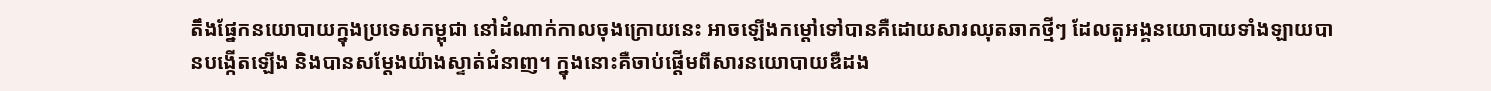តឹងផ្នែកនយោបាយក្នុងប្រទេសកម្ពុជា នៅដំណាក់កាលចុងក្រោយនេះ អាចឡើងកម្ដៅទៅបានគឺដោយសារឈុតឆាកថ្មីៗ ដែលតួអង្គនយោបាយទាំងឡាយបានបង្កើតឡើង និងបានសម្ដែងយ៉ាងស្ទាត់ជំនាញ។ ក្នុងនោះគឺចាប់ផ្ដើមពីសារនយោបាយឌឺដង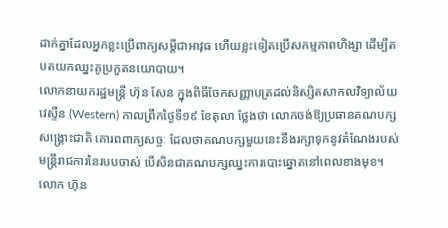ដាក់គ្នាដែលអ្នកខ្លះប្រើពាក្យសម្ដីជាអាវុធ ហើយខ្លះទៀតប្រើសកម្មភាពហិង្សា ដើម្បីតបតយកឈ្នះគូប្រកួតនយោបាយ។
លោកនាយករដ្ឋមន្ត្រី ហ៊ុន សែន ក្នុងពិធីចែកសញ្ញាបត្រដល់និស្សិតសាកលវិទ្យាល័យ វេស្ទឺន (Western) កាលព្រឹកថ្ងៃទី១៩ ខែតុលា ថ្លែងថា លោកចង់ឱ្យប្រធានគណបក្សសង្គ្រោះជាតិ គោរពពាក្យសច្ចៈ ដែលថាគណបក្សមួយនេះនឹងរក្សាទុកនូវតំណែងរបស់មន្ត្រីរាជការនៃរបបចាស់ បើសិនជាគណបក្សឈ្នះការបោះឆ្នោតនៅពេលខាងមុខ។
លោក ហ៊ុន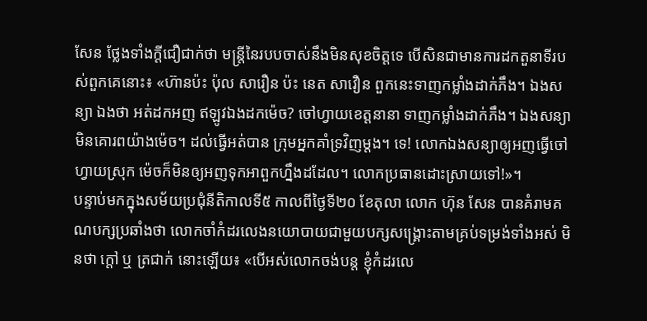សែន ថ្លែងទាំងក្តីជឿជាក់ថា មន្ត្រីនៃរបបចាស់នឹងមិនសុខចិត្តទេ បើសិនជាមានការដកតួនាទីរបស់ពួកគេនោះ៖ «ហ៊ានប៉ះ ប៉ុល សារឿន ប៉ះ នេត សាវឿន ពួកនេះទាញកម្លាំងដាក់ភឹង។ ឯងសន្យា ឯងថា អត់ដកអញ ឥឡូវឯងដកម៉េច? ចៅហ្វាយខេត្តនានា ទាញកម្លាំងដាក់ភឹង។ ឯងសន្យាមិនគោរពយ៉ាងម៉េច។ ដល់ធ្វើអត់បាន ក្រុមអ្នកគាំទ្រវិញម្ដង។ ទេ! លោកឯងសន្យាឲ្យអញធ្វើចៅហ្វាយស្រុក ម៉េចក៏មិនឲ្យអញទុកអាពួកហ្នឹងដដែល។ លោកប្រធានដោះស្រាយទៅ!»។
បន្ទាប់មកក្នុងសម័យប្រជុំនីតិកាលទី៥ កាលពីថ្ងៃទី២០ ខែតុលា លោក ហ៊ុន សែន បានគំរាមគណបក្សប្រឆាំងថា លោកចាំកំដរលេងនយោបាយជាមួយបក្សសង្គ្រោះតាមគ្រប់ទម្រង់ទាំងអស់ មិនថា ក្ដៅ ឬ ត្រជាក់ នោះឡើយ៖ «បើអស់លោកចង់បន្ត ខ្ញុំកំដរលេ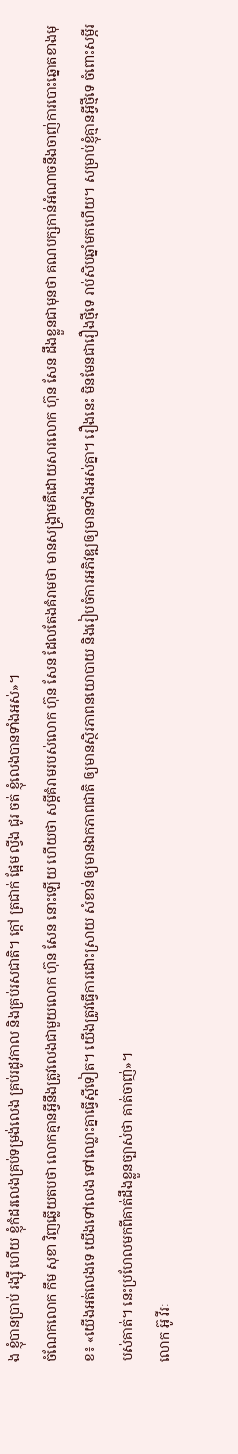ង ខ្ញុំបានប្រាប់ រង្ស៊ី ហើយ ខ្ញុំកំដរលេងគ្រប់ទម្រង់លេង គ្រប់រដូវកាល និងគ្រប់រសជាតិ។ ក្ដៅ ត្រជាក់ ផ្អែម ល្វីង ជូរ ចត់ ខ្ញុំលេងបានទាំងអស់»។
ចំណែកលោក កឹម សុខា វិញឆ្លើយតបថា លោកគ្មានអ្វីនឹងត្រូវលេងជាមួយលោក ហ៊ុន សែន នោះឡើយ ហើយថា សម្ដីគំរាមរបស់លោក ហ៊ុន សែន ដែលតែងគំរាមថា មានសង្គ្រាមគឺដោយសារលោក ហ៊ុន សែន ដឹងខ្លួនជាមុនថា គណបក្សកាន់អំណាចនឹងចាញ់ការបោះឆ្នោតខាងមុខ៖ «យើងអត់លេងទេ យើងទៅលេង ទៅឈ្លោះគ្នាធ្វើស្អីទៀត។ យើងត្រូវធ្វើការដោះស្រាយ សំខាន់ឲ្យមានឯកភាពជាតិ ឲ្យមានស្ថិរភាពនយោបាយ និងរៀបចំការអភិវឌ្ឍឲ្យមានទាំងអស់គ្នា។ រឿងនេះ មិនមែនជារឿងថ្មីទេ រាប់សិបឆ្នាំមកហើយ។ សម្រាប់ខ្ញុំគ្មានអ្វីថ្មីទេ ចំពោះសម្ភីរបស់គាត់។ នេះប្រហែលមកពីគាត់ដឹងខ្លួនច្បាស់ថា គាត់ចាញ់»។
លោក អ៊ូ វីរៈ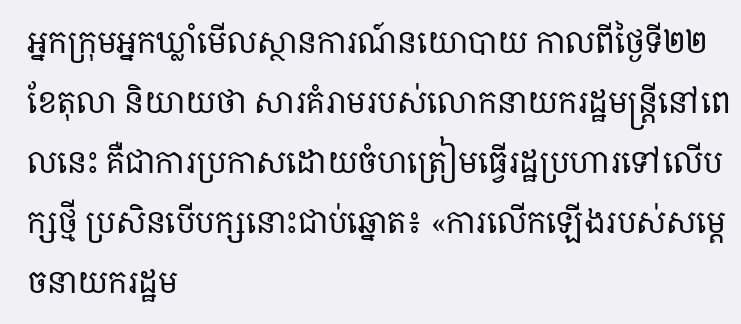អ្នកក្រុមអ្នកឃ្លាំមើលស្ថានការណ៍នយោបាយ កាលពីថ្ងៃទី២២ ខែតុលា និយាយថា សារគំរាមរបស់លោកនាយករដ្ឋមន្ត្រីនៅពេលនេះ គឺជាការប្រកាសដោយចំហត្រៀមធ្វើរដ្ឋប្រហារទៅលើបក្សថ្មី ប្រសិនបើបក្សនោះជាប់ឆ្នោត៖ «ការលើកឡើងរបស់សម្ដេចនាយករដ្ឋម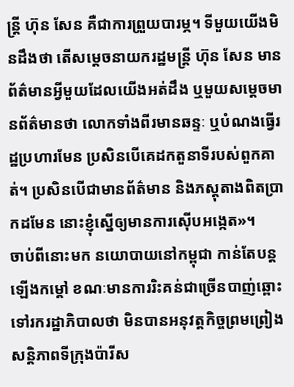ន្ត្រី ហ៊ុន សែន គឺជាការព្រួយបារម្ភ។ ទីមួយយើងមិនដឹងថា តើសម្ដេចនាយករដ្ឋមន្ត្រី ហ៊ុន សែន មានព័ត៌មានអ្វីមួយដែលយើងអត់ដឹង ឬមួយសម្ដេចមានព័ត៌មានថា លោកទាំងពីរមានឆន្ទៈ ឬបំណងធ្វើរដ្ឋប្រហារមែន ប្រសិនបើគេដកតួនាទីរបស់ពួកគាត់។ ប្រសិនបើជាមានព័ត៌មាន និងភស្តុតាងពិតប្រាកដមែន នោះខ្ញុំស្នើឲ្យមានការស៊ើបអង្កេត»។
ចាប់ពីនោះមក នយោបាយនៅកម្ពុជា កាន់តែបន្តឡើងកម្ដៅ ខណៈមានការរិះគន់ជាច្រើនបាញ់ឆ្ពោះទៅរករដ្ឋាភិបាលថា មិនបានអនុវត្តកិច្ចព្រមព្រៀងសន្តិភាពទីក្រុងប៉ារីស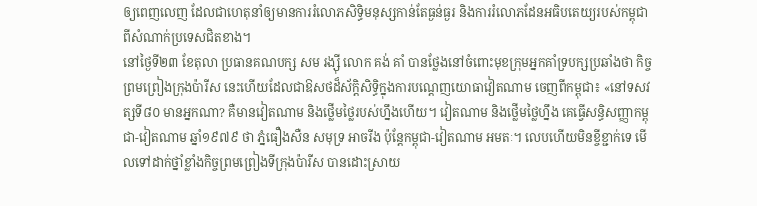ឲ្យពេញលេញ ដែលជាហេតុនាំឲ្យមានការរំលោភសិទ្ធិមនុស្សកាន់តែធ្ងន់ធ្ងរ និងការរំលោភដែនអធិបតេយ្យរបស់កម្ពុជា ពីសំណាក់ប្រទេសជិតខាង។
នៅថ្ងៃទី២៣ ខែតុលា ប្រធានគណបក្ស សម រង្ស៊ី លោក គង់ គាំ បានថ្លែងនៅចំពោះមុខក្រុមអ្នកគាំទ្របក្សប្រឆាំងថា កិច្ចព្រមព្រៀងក្រុងប៉ារីស នេះហើយដែលជាឱសថដ៏ស័ក្ដិសិទ្ធិក្នុងការបណ្ដេញយោធាវៀតណាម ចេញពីកម្ពុជា៖ «នៅទសវត្សទី៨០ មានអ្នកណា? គឺមានវៀតណាម និងថ្លើមថ្លៃរបស់ហ្នឹងហើយ។ វៀតណាម និងថ្លើមថ្លៃហ្នឹង គេធ្វើសន្ធិសញ្ញាកម្ពុជា-វៀតណាម ឆ្នាំ១៩៧៩ ថា ភ្នំធឿងសឺន សមុទ្រ អាចរីង ប៉ុន្តែកម្ពុជា-វៀតណាម អមតៈ។ លេបហើយមិនខ្ចីខ្ជាក់ទេ មើលទៅដាក់ថ្នាំខ្លាំងកិច្ចព្រមព្រៀងទីក្រុងប៉ារីស បានដោះស្រាយ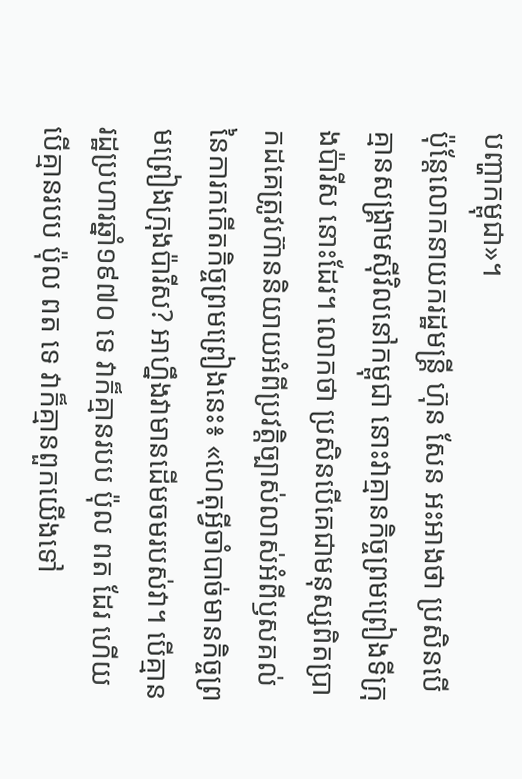បញ្ហាកម្ពុជា»។
ប៉ុន្តែលោកនាយករដ្ឋមន្ត្រី ហ៊ុន សែន អះអាងថា ប្រសិនបើគ្មានសង្គ្រាមស៊ីវិលនៅកម្ពុជា នោះវាគ្មានកិច្ចព្រមព្រៀងទីក្រុងប៉ារីស នោះដែរ។ លោកថា ប្រសិនបើគេជាមនុស្សពិតប្រាកដគេត្រូវហ៊ាននិយាយអំពីប្រវត្តិច្បាស់លាស់អំពីឫសគល់នៃការកកើតកិច្ចព្រមព្រៀងនេះ៖ «ហេតុអ្វីចាំបាច់មានកិច្ចព្រមព្រៀងក្រុងប៉ារីស? អាហ្នឹងវាមានដើមចមរបស់វា។ បើគ្មានរដ្ឋប្រហារឆ្នាំ១៩៧០ ទេ វាក៏គ្មានរបប ប៉ុល ពត ដែរ ហើយបើគ្មានរបប ប៉ុល ពត ទេ វាក៏គ្មានពួកយើងទៅ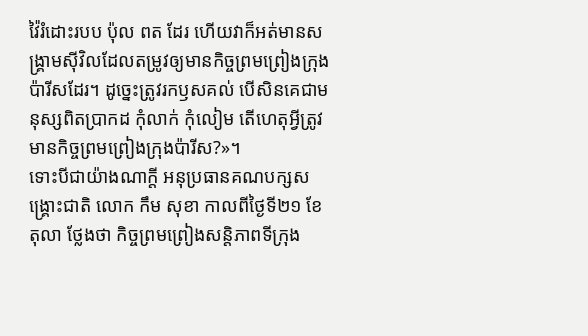វ៉ៃរំដោះរបប ប៉ុល ពត ដែរ ហើយវាក៏អត់មានសង្គ្រាមស៊ីវិលដែលតម្រូវឲ្យមានកិច្ចព្រមព្រៀងក្រុងប៉ារីសដែរ។ ដូច្នេះត្រូវរកឫសគល់ បើសិនគេជាមនុស្សពិតប្រាកដ កុំលាក់ កុំលៀម តើហេតុអ្វីត្រូវមានកិច្ចព្រមព្រៀងក្រុងប៉ារីស?»។
ទោះបីជាយ៉ាងណាក្តី អនុប្រធានគណបក្សសង្គ្រោះជាតិ លោក កឹម សុខា កាលពីថ្ងៃទី២១ ខែតុលា ថ្លែងថា កិច្ចព្រមព្រៀងសន្តិភាពទីក្រុង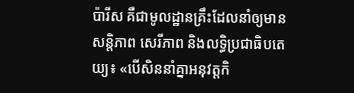ប៉ារីស គឺជាមូលដ្ឋានគ្រឹះដែលនាំឲ្យមានសន្តិភាព សេរីភាព និងលទ្ធិប្រជាធិបតេយ្យ៖ «បើសិននាំគ្នាអនុវត្តកិ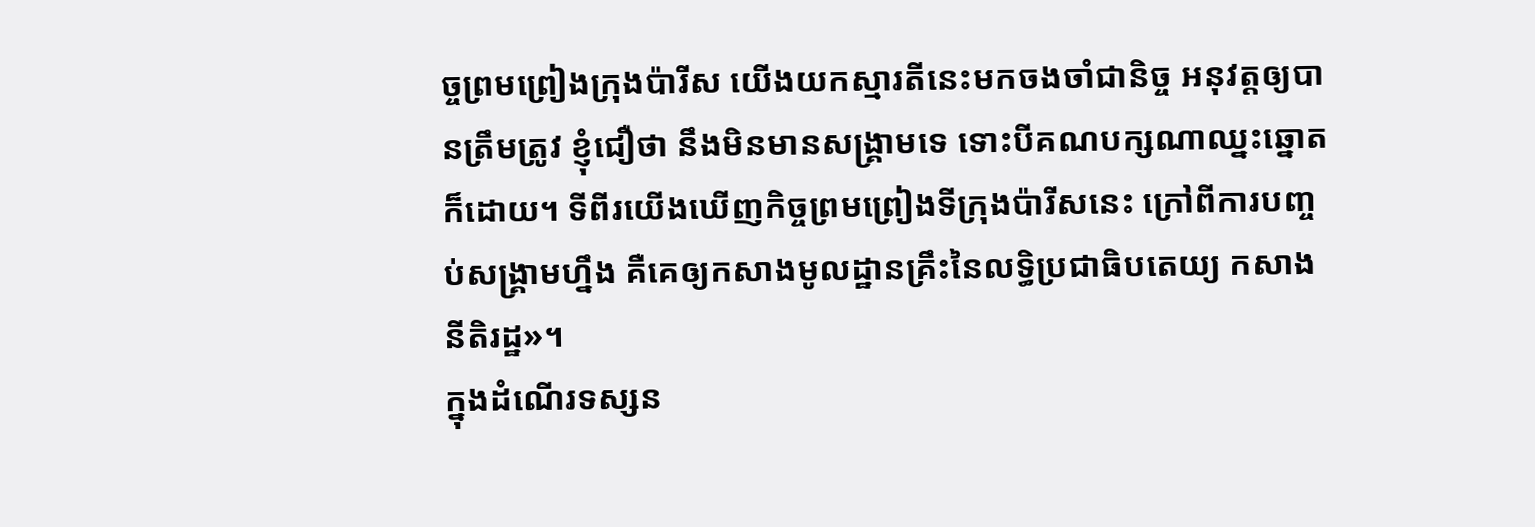ច្ចព្រមព្រៀងក្រុងប៉ារីស យើងយកស្មារតីនេះមកចងចាំជានិច្ច អនុវត្តឲ្យបានត្រឹមត្រូវ ខ្ញុំជឿថា នឹងមិនមានសង្គ្រាមទេ ទោះបីគណបក្សណាឈ្នះឆ្នោតក៏ដោយ។ ទីពីរយើងឃើញកិច្ចព្រមព្រៀងទីក្រុងប៉ារីសនេះ ក្រៅពីការបញ្ចប់សង្គ្រាមហ្នឹង គឺគេឲ្យកសាងមូលដ្ឋានគ្រឹះនៃលទ្ធិប្រជាធិបតេយ្យ កសាងនីតិរដ្ឋ»។
ក្នុងដំណើរទស្សន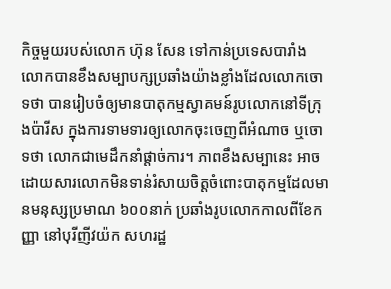កិច្ចមួយរបស់លោក ហ៊ុន សែន ទៅកាន់ប្រទេសបារាំង លោកបានខឹងសម្បាបក្សប្រឆាំងយ៉ាងខ្លាំងដែលលោកចោទថា បានរៀបចំឲ្យមានបាតុកម្មស្វាគមន៍រូបលោកនៅទីក្រុងប៉ារីស ក្នុងការទាមទារឲ្យលោកចុះចេញពីអំណាច ឬចោទថា លោកជាមេដឹកនាំផ្ដាច់ការ។ ភាពខឹងសម្បានេះ អាចដោយសារលោកមិនទាន់រំសាយចិត្តចំពោះបាតុកម្មដែលមានមនុស្សប្រមាណ ៦០០នាក់ ប្រឆាំងរូបលោកកាលពីខែកញ្ញា នៅបុរីញីវយ៉ក សហរដ្ឋ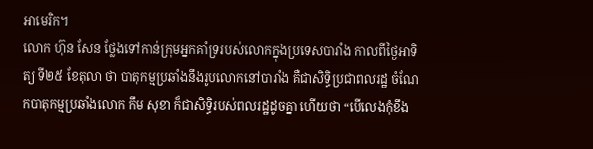អាមេរិក។
លោក ហ៊ុន សែន ថ្លែងទៅកាន់ក្រុមអ្នកគាំទ្ររបស់លោកក្នុងប្រទេសបារាំង កាលពីថ្ងៃអាទិត្យ ទី២៥ ខែតុលា ថា បាតុកម្មប្រឆាំងនឹងរូបលោកនៅបារាំង គឺជាសិទ្ធិប្រជាពលរដ្ឋ ចំណែកបាតុកម្មប្រឆាំងលោក កឹម សុខា ក៏ជាសិទ្ធិរបស់ពលរដ្ឋដូចគ្នា ហើយថា “បើលេងកុំខឹង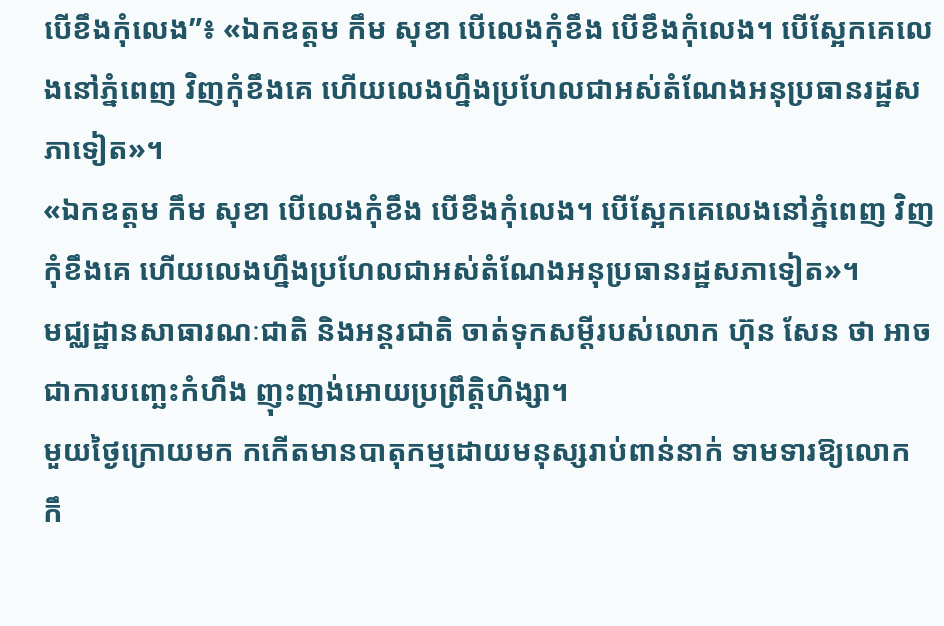បើខឹងកុំលេង”៖ «ឯកឧត្ដម កឹម សុខា បើលេងកុំខឹង បើខឹងកុំលេង។ បើស្អែកគេលេងនៅភ្នំពេញ វិញកុំខឹងគេ ហើយលេងហ្នឹងប្រហែលជាអស់តំណែងអនុប្រធានរដ្ឋសភាទៀត»។
«ឯកឧត្ដម កឹម សុខា បើលេងកុំខឹង បើខឹងកុំលេង។ បើស្អែកគេលេងនៅភ្នំពេញ វិញកុំខឹងគេ ហើយលេងហ្នឹងប្រហែលជាអស់តំណែងអនុប្រធានរដ្ឋសភាទៀត»។
មជ្ឈដ្ឋានសាធារណៈជាតិ និងអន្តរជាតិ ចាត់ទុកសម្ដីរបស់លោក ហ៊ុន សែន ថា អាចជាការបញ្ឆេះកំហឹង ញុះញង់អោយប្រព្រឹត្តិហិង្សា។
មួយថ្ងៃក្រោយមក កកើតមានបាតុកម្មដោយមនុស្សរាប់ពាន់នាក់ ទាមទារឱ្យលោក កឹ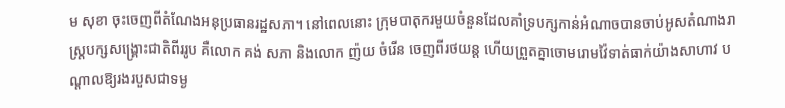ម សុខា ចុះចេញពីតំណែងអនុប្រធានរដ្ឋសភា។ នៅពេលនោះ ក្រុមបាតុករមួយចំនួនដែលគាំទ្របក្សកាន់អំណាចបានចាប់អូសតំណាងរាស្ត្របក្សសង្គ្រោះជាតិពីររូប គឺលោក គង់ សភា និងលោក ញ៉យ ចំរើន ចេញពីរថយន្ត ហើយព្រួតគ្នាចោមរោមវ៉ៃទាត់ធាក់យ៉ាងសាហាវ បណ្ដាលឱ្យរងរបួសជាទម្ង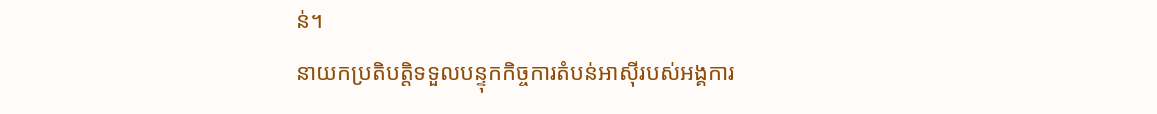ន់។
នាយកប្រតិបត្តិទទួលបន្ទុកកិច្ចការតំបន់អាស៊ីរបស់អង្គការ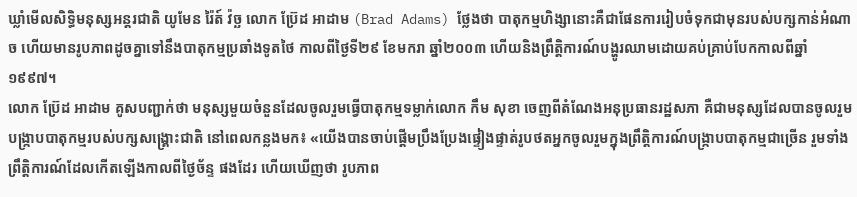ឃ្លាំមើលសិទ្ធិមនុស្សអន្តរជាតិ យូមែន រ៉ៃត៍ វ៉ច្ឆ លោក ប្រ៊ែដ អាដាម (Brad Adams) ថ្លែងថា បាតុកម្មហិង្សានោះគឺជាផែនការរៀបចំទុកជាមុនរបស់បក្សកាន់អំណាច ហើយមានរូបភាពដូចគ្នាទៅនឹងបាតុកម្មប្រឆាំងទូតថៃ កាលពីថ្ងៃទី២៩ ខែមករា ឆ្នាំ២០០៣ ហើយនិងព្រឹត្តិការណ៍បង្ហូរឈាមដោយគប់គ្រាប់បែកកាលពីឆ្នាំ១៩៩៧។
លោក ប្រ៊ែដ អាដាម គូសបញ្ជាក់ថា មនុស្សមួយចំនួនដែលចូលរួមធ្វើបាតុកម្មទម្លាក់លោក កឹម សុខា ចេញពីតំណែងអនុប្រធានរដ្ឋសភា គឺជាមនុស្សដែលបានចូលរួមបង្ក្រាបបាតុកម្មរបស់បក្សសង្គ្រោះជាតិ នៅពេលកន្លងមក៖ «យើងបានចាប់ផ្ដើមប្រឹងប្រែងផ្ទៀងផ្ទាត់រូបថតអ្នកចូលរួមក្នុងព្រឹត្តិការណ៍បង្ក្រាបបាតុកម្មជាច្រើន រួមទាំងព្រឹត្តិការណ៍ដែលកើតឡើងកាលពីថ្ងៃច័ន្ទ ផងដែរ ហើយឃើញថា រូបភាព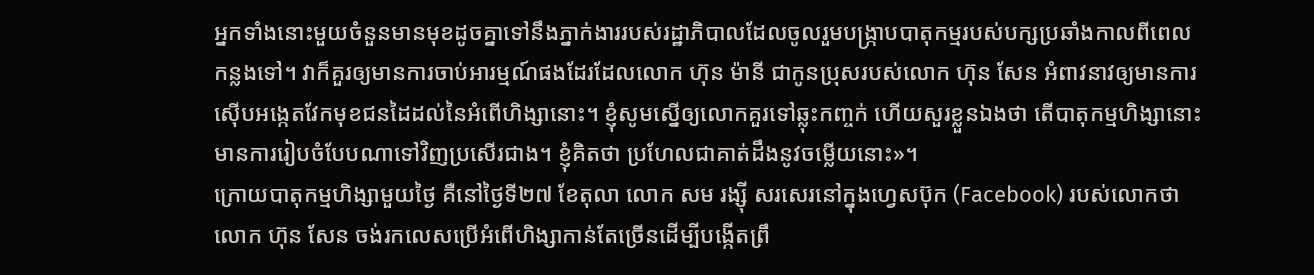អ្នកទាំងនោះមួយចំនួនមានមុខដូចគ្នាទៅនឹងភ្នាក់ងាររបស់រដ្ឋាភិបាលដែលចូលរួមបង្ក្រាបបាតុកម្មរបស់បក្សប្រឆាំងកាលពីពេលកន្លងទៅ។ វាក៏គួរឲ្យមានការចាប់អារម្មណ៍ផងដែរដែលលោក ហ៊ុន ម៉ានី ជាកូនប្រុសរបស់លោក ហ៊ុន សែន អំពាវនាវឲ្យមានការស៊ើបអង្កេតវែកមុខជនដៃដល់នៃអំពើហិង្សានោះ។ ខ្ញុំសូមស្នើឲ្យលោកគួរទៅឆ្លុះកញ្ចក់ ហើយសួរខ្លួនឯងថា តើបាតុកម្មហិង្សានោះមានការរៀបចំបែបណាទៅវិញប្រសើរជាង។ ខ្ញុំគិតថា ប្រហែលជាគាត់ដឹងនូវចម្លើយនោះ»។
ក្រោយបាតុកម្មហិង្សាមួយថ្ងៃ គឺនៅថ្ងៃទី២៧ ខែតុលា លោក សម រង្ស៊ី សរសេរនៅក្នុងហ្វេសប៊ុក (Facebook) របស់លោកថា លោក ហ៊ុន សែន ចង់រកលេសប្រើអំពើហិង្សាកាន់តែច្រើនដើម្បីបង្កើតព្រឹ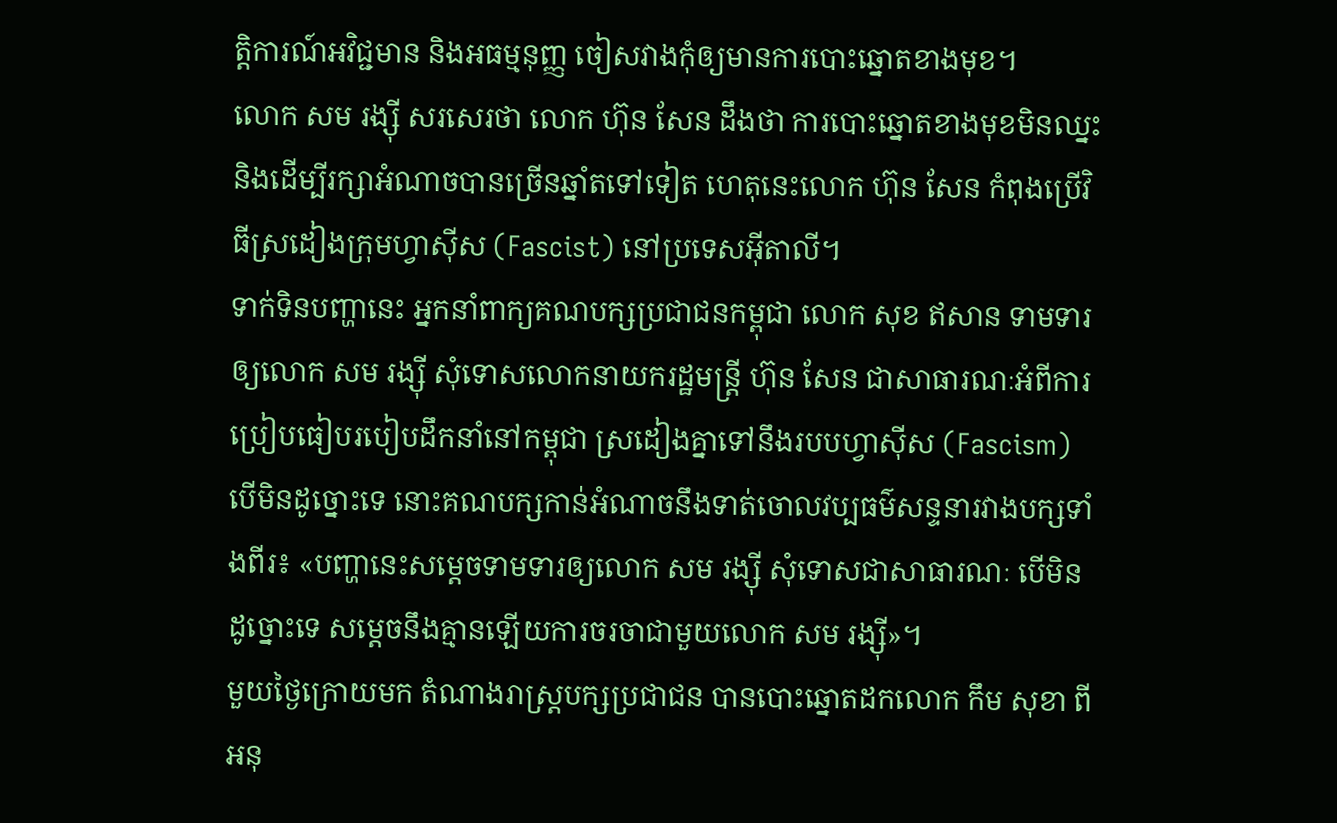ត្តិការណ៍អវិជ្ជមាន និងអធម្មនុញ្ញ ចៀសវាងកុំឲ្យមានការបោះឆ្នោតខាងមុខ។
លោក សម រង្ស៊ី សរសេរថា លោក ហ៊ុន សែន ដឹងថា ការបោះឆ្នោតខាងមុខមិនឈ្នះ និងដើម្បីរក្សាអំណាចបានច្រើនឆ្នាំតទៅទៀត ហេតុនេះលោក ហ៊ុន សែន កំពុងប្រើវិធីស្រដៀងក្រុមហ្វាស៊ីស (Fascist) នៅប្រទេសអ៊ីតាលី។
ទាក់ទិនបញ្ហានេះ អ្នកនាំពាក្យគណបក្សប្រជាជនកម្ពុជា លោក សុខ ឥសាន ទាមទារឲ្យលោក សម រង្ស៊ី សុំទោសលោកនាយករដ្ឋមន្ត្រី ហ៊ុន សែន ជាសាធារណៈអំពីការប្រៀបធៀបរបៀបដឹកនាំនៅកម្ពុជា ស្រដៀងគ្នាទៅនឹងរបបហ្វាស៊ីស (Fascism) បើមិនដូច្នោះទេ នោះគណបក្សកាន់អំណាចនឹងទាត់ចោលវប្បធម៌សន្ទនារវាងបក្សទាំងពីរ៖ «បញ្ហានេះសម្ដេចទាមទារឲ្យលោក សម រង្ស៊ី សុំទោសជាសាធារណៈ បើមិនដូច្នោះទេ សម្ដេចនឹងគ្មានឡើយការចរចាជាមួយលោក សម រង្ស៊ី»។
មួយថ្ងៃក្រោយមក តំណាងរាស្ត្របក្សប្រជាជន បានបោះឆ្នោតដកលោក កឹម សុខា ពីអនុ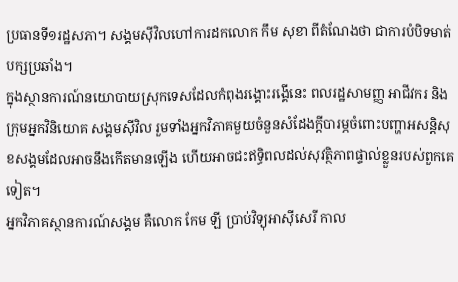ប្រធានទី១រដ្ឋសភា។ សង្គមស៊ីវិលហៅការដកលោក កឹម សុខា ពីតំណែងថា ជាការបំបិទមាត់បក្សប្រឆាំង។
ក្នុងស្ថានការណ៍នយោបាយស្រុកទេសដែលកំពុងរង្គោះរង្គើនេះ ពលរដ្ឋសាមញ្ញ អាជីវករ និងក្រុមអ្នកវិនិយោគ សង្គមស៊ីវិល រួមទាំងអ្នកវិភាគមួយចំនួនសំដែងក្ដីបារម្ភចំពោះបញ្ហាអសន្តិសុខសង្គមដែលអាចនឹងកើតមានឡើង ហើយអាចជះឥទ្ធិពលដល់សុវត្ថិភាពផ្ទាល់ខ្លួនរបស់ពួកគេទៀត។
អ្នកវិភាគស្ថានការណ៍សង្គម គឺលោក កែម ឡី ប្រាប់វិទ្យុអាស៊ីសេរី កាល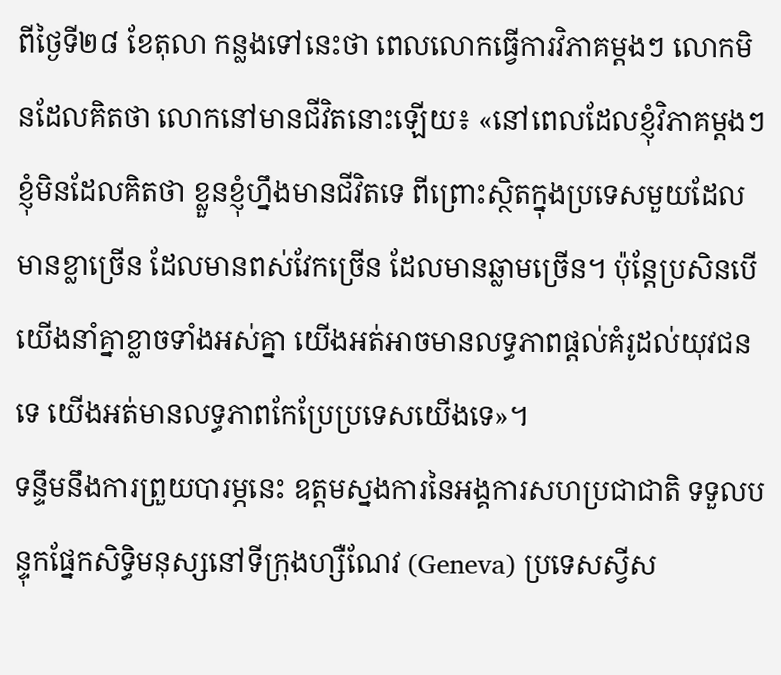ពីថ្ងៃទី២៨ ខែតុលា កន្លងទៅនេះថា ពេលលោកធ្វើការវិភាគម្តងៗ លោកមិនដែលគិតថា លោកនៅមានជីវិតនោះឡើយ៖ «នៅពេលដែលខ្ញុំវិភាគម្តងៗ ខ្ញុំមិនដែលគិតថា ខ្លួនខ្ញុំហ្នឹងមានជីវិតទេ ពីព្រោះស្ថិតក្នុងប្រទេសមួយដែលមានខ្លាច្រើន ដែលមានពស់វែកច្រើន ដែលមានឆ្លាមច្រើន។ ប៉ុន្តែប្រសិនបើយើងនាំគ្នាខ្លាចទាំងអស់គ្នា យើងអត់អាចមានលទ្ធភាពផ្ដល់គំរូដល់យុវជនទេ យើងអត់មានលទ្ធភាពកែប្រែប្រទេសយើងទេ»។
ទន្ទឹមនឹងការព្រួយបារម្ភនេះ ឧត្ដមស្នងការនៃអង្គការសហប្រជាជាតិ ទទួលបន្ទុកផ្នែកសិទ្ធិមនុស្សនៅទីក្រុងហ្សឺណែវ (Geneva) ប្រទេសស្វីស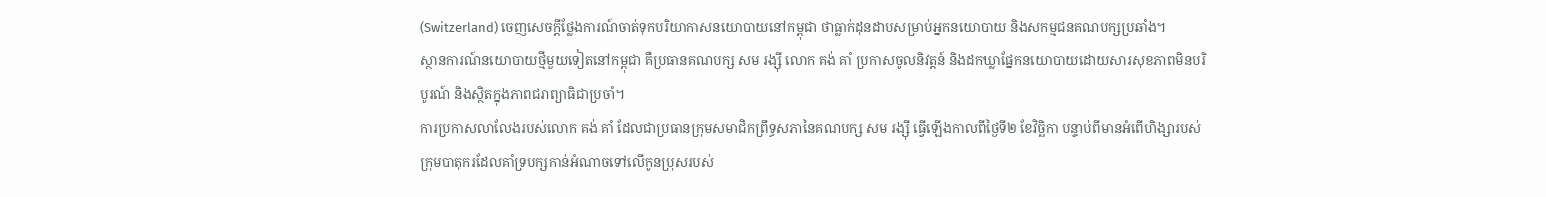(Switzerland) ចេញសេចក្ដីថ្លែងការណ៍ចាត់ទុកបរិយាកាសនយោបាយនៅកម្ពុជា ថាធ្លាក់ដុនដាបសម្រាប់អ្នកនយោបាយ និងសកម្មជនគណបក្សប្រឆាំង។
ស្ថានការណ៍នយោបាយថ្មីមួយទៀតនៅកម្ពុជា គឺប្រធានគណបក្ស សម រង្ស៊ី លោក គង់ គាំ ប្រកាសចូលនិវត្តន៍ និងដកឃ្លាផ្នែកនយោបាយដោយសារសុខភាពមិនបរិបូរណ៍ និងស្ថិតក្នុងភាពជរាព្យាធិជាប្រចាំ។
ការប្រកាសលាលែងរបស់លោក គង់ គាំ ដែលជាប្រធានក្រុមសមាជិកព្រឹទ្ធសភានៃគណបក្ស សម រង្ស៊ី ធ្វើឡើងកាលពីថ្ងៃទី២ ខែវិច្ឆិកា បន្ទាប់ពីមានអំពើហិង្សារបស់ក្រុមបាតុករដែលគាំទ្របក្សកាន់អំណាចទៅលើកូនប្រុសរបស់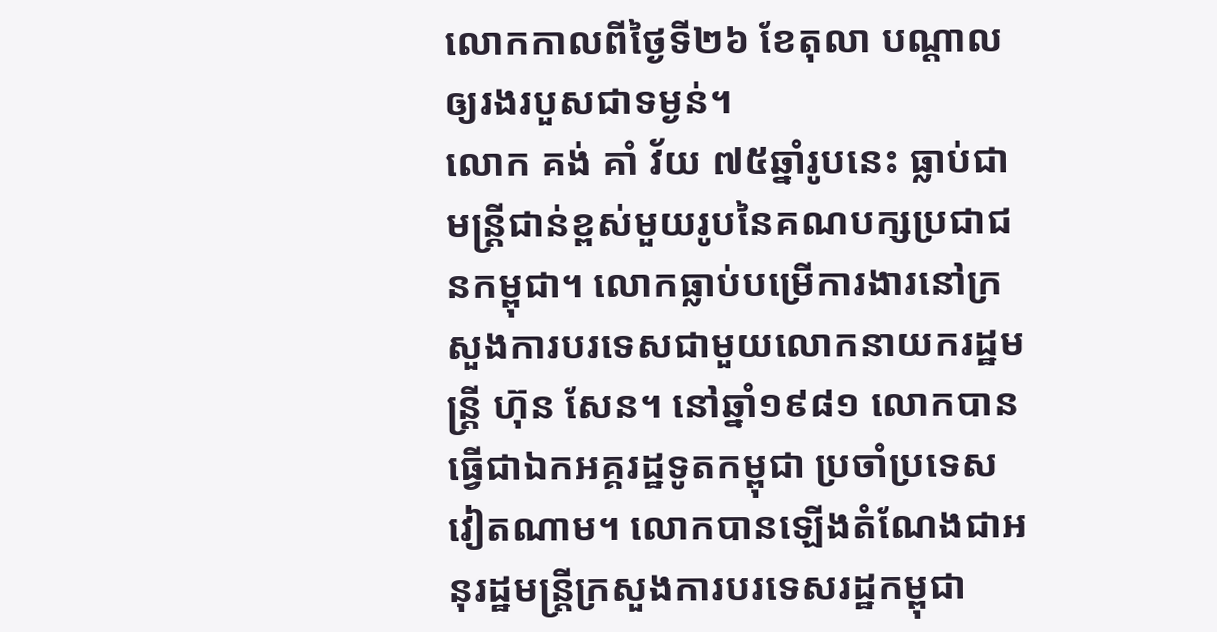លោកកាលពីថ្ងៃទី២៦ ខែតុលា បណ្ដាលឲ្យរងរបួសជាទម្ងន់។
លោក គង់ គាំ វ័យ ៧៥ឆ្នាំរូបនេះ ធ្លាប់ជាមន្ត្រីជាន់ខ្ពស់មួយរូបនៃគណបក្សប្រជាជនកម្ពុជា។ លោកធ្លាប់បម្រើការងារនៅក្រសួងការបរទេសជាមួយលោកនាយករដ្ឋមន្ត្រី ហ៊ុន សែន។ នៅឆ្នាំ១៩៨១ លោកបានធ្វើជាឯកអគ្គរដ្ឋទូតកម្ពុជា ប្រចាំប្រទេសវៀតណាម។ លោកបានឡើងតំណែងជាអនុរដ្ឋមន្ត្រីក្រសួងការបរទេសរដ្ឋកម្ពុជា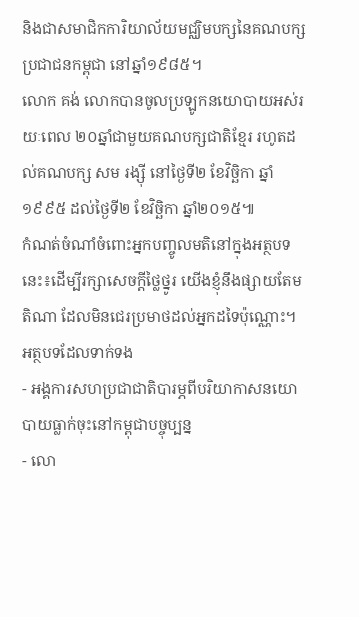និងជាសមាជិកការិយាល័យមជ្ឈិមបក្សនៃគណបក្សប្រជាជនកម្ពុជា នៅឆ្នាំ១៩៨៥។
លោក គង់ លោកបានចូលប្រឡូកនយោបាយអស់រយៈពេល ២០ឆ្នាំជាមួយគណបក្សជាតិខ្មែរ រហូតដល់គណបក្ស សម រង្ស៊ី នៅថ្ងៃទី២ ខែវិច្ឆិកា ឆ្នាំ១៩៩៥ ដល់ថ្ងៃទី២ ខែវិច្ឆិកា ឆ្នាំ២០១៥៕
កំណត់ចំណាំចំពោះអ្នកបញ្ចូលមតិនៅក្នុងអត្ថបទនេះ៖ដើម្បីរក្សាសេចក្ដីថ្លៃថ្នូរ យើងខ្ញុំនឹងផ្សាយតែមតិណា ដែលមិនជេរប្រមាថដល់អ្នកដទៃប៉ុណ្ណោះ។
អត្ថបទដែលទាក់ទង
- អង្គការសហប្រជាជាតិបារម្ភពីបរិយាកាសនយោបាយធ្លាក់ចុះនៅកម្ពុជាបច្ចុប្បន្ន
- លោ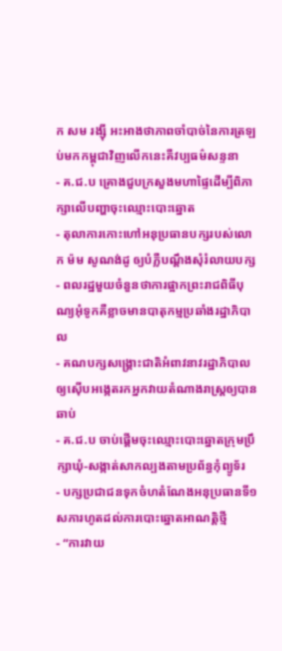ក សម រង្ស៊ី អះអាងថាភាពចាំបាច់នៃការត្រឡប់មកកម្ពុជាវិញលើកនេះគឺវប្បធម៌សន្ទនា
- គ.ជ.ប គ្រោងជួបក្រសួងមហាផ្ទៃដើម្បីពិភាក្សាលើបញ្ហាចុះឈ្មោះបោះឆ្នោត
- តុលាការកោះហៅអនុប្រធានបក្សរបស់លោក ម៉ម សូណង់ដូ ឲ្យបំភ្លឺបណ្ដឹងសុំរំលាយបក្ស
- ពលរដ្ឋមួយចំនួនថាការផ្អាកព្រះរាជពិធីបុណ្យអុំទូកគឺខ្លាចមានបាតុកម្មប្រឆាំងរដ្ឋាភិបាល
- គណបក្សសង្គ្រោះជាតិអំពាវនាវរដ្ឋាភិបាលឲ្យស៊ើបអង្កេតរកអ្នកវាយតំណាងរាស្ត្រឲ្យបានឆាប់
- គ.ជ.ប ចាប់ផ្ដើមចុះឈ្មោះបោះឆ្នោតក្រុមប្រឹក្សាឃុំ-សង្កាត់សាកល្បងតាមប្រព័ន្ធកុំព្យូទ័រ
- បក្សប្រជាជនទុកចំហតំណែងអនុប្រធានទី១សភារហូតដល់ការបោះឆ្នោតអាណត្តិថ្មី
- “ការវាយ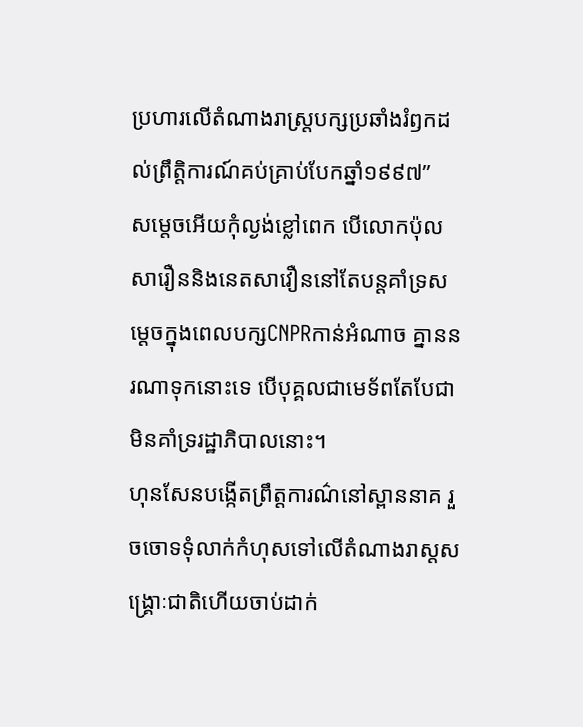ប្រហារលើតំណាងរាស្ត្របក្សប្រឆាំងរំឭកដល់ព្រឹត្តិការណ៍គប់គ្រាប់បែកឆ្នាំ១៩៩៧”
សម្តេចអើយកុំល្ងង់ខ្លៅពេក បើលោកប៉ុលសារឿននិងនេតសាវឿននៅតែបន្តគាំទ្រសម្តេចក្នុងពេលបក្សCNPRកាន់អំណាច គ្នាននរណាទុកនោះទេ បើបុគ្គលជាមេទ័ពតែបែជាមិនគាំទ្ររដ្ឋាភិបាលនោះ។
ហុនសែនបង្កើតព្រឹត្តការណ៌នៅស្ពាននាគ រួចចោទទំុលាក់កំហុសទៅលើតំណាងរាស្តសង្រ្គោៈជាតិហើយចាប់ដាក់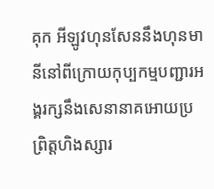គុក ឣីឡូវហុនសែននឹងហុនមានីនៅពីក្រោយកុប្បកម្មបញ្ជារឣង្គរក្សនឹងសេនានាគឣោយប្រព្រិត្តហិងស្សារ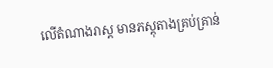លើតំណាងរាស្ត មានភស្តុតាងគ្រប់គ្រាន់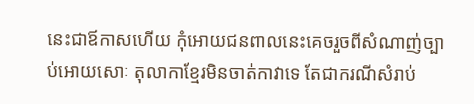នេះជាឪកាសហើយ កំុឣោយជនពាលនេះគេចរួចពីសំណាញ់ច្បាប់ឣោយសោៈ តុលាកាខ្មែរមិនចាត់កាវាទេ តែជាករណីសំរាប់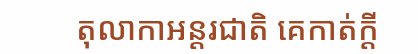តុលាកាឣន្តរជាតិ គេកាត់ក្តី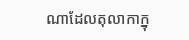ណាដែលតុលាកាក្នុ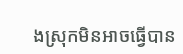ងស្រុកមិនឣាចធ្វើបាន